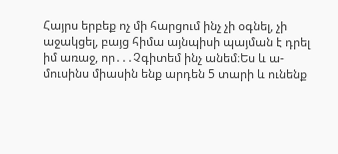Հայրս երբեք ոչ մի հարցում ինչ չի օգնել, չի աջակցել, բայց հիմա այնպիսի պայման է դրել իմ առաջ, որ․․․Չգիտեմ ինչ անեմ։Ես և ա-
մուսինս միասին ենք արդեն 5 տարի և ունենք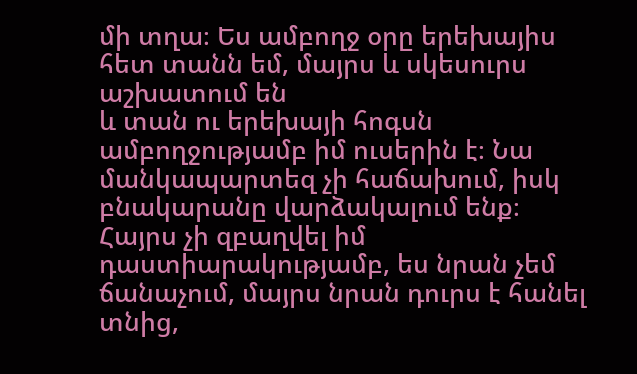մի տղա։ Ես ամբողջ օրը երեխայիս հետ տանն եմ, մայրս և սկեսուրս աշխատում են
և տան ու երեխայի հոգսն ամբողջությամբ իմ ուսերին է։ Նա մանկապարտեզ չի հաճախում, իսկ բնակարանը վարձակալում ենք։
Հայրս չի զբաղվել իմ դաստիարակությամբ, ես նրան չեմ ճանաչում, մայրս նրան դուրս է հանել տնից,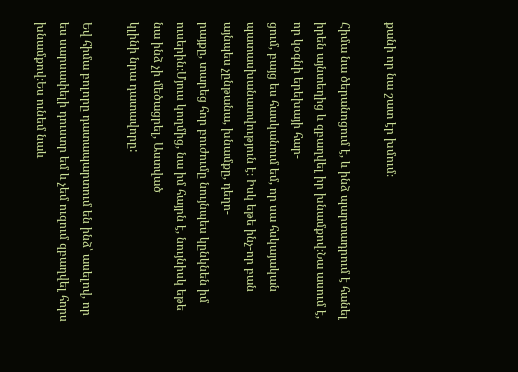քանի որ նա շատ էր խմում։

Հիմա նա ծերանոցում է, և ինձ պարտադրում է հանել իրեն այնտեղից և զբաղվել իր խնամքով։Նա ասում է, որ կօգնի երեխայի հար-
ցում, բայց ես հասկանում եմ, որ սա հսկայական պատասխանատվություն է։ Իսկ եթե ինչ-որ բան այնպես չընթանա, խնամքը, դեղո-
րայքը, տարեց հոր բուժումը նույնպես կընկնեն իմ ուսերին։Մյուս կողմից, նա իմ հայրն է, նույնիսկ եթե նա ինձ չի մեծացրել, Աստված
կլինի նրա դատավորը:

Եվ հիմա բոլորը դատապարտում են ինձ՝ ասելով, որ ես սարսափելի դուստր եմ և չեմ ուզում զբաղվել հորս խնամքով։Ես ունեմ նաև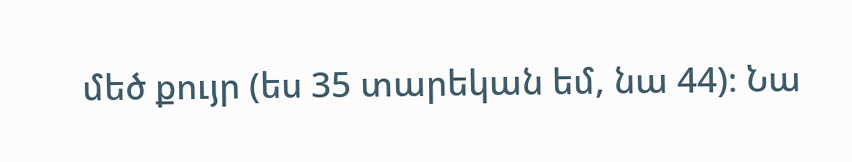մեծ քույր (ես 35 տարեկան եմ, նա 44)։ Նա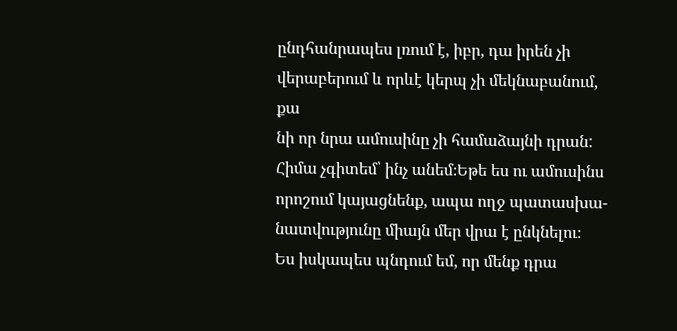ընդհանրապես լռում է, իբր, դա իրեն չի վերաբերում և որևէ կերպ չի մեկնաբանում, քա
նի որ նրա ամուսինը չի համաձայնի դրան: Հիմա չգիտեմ՝ ինչ անեմ։Եթե ես ու ամուսինս որոշում կայացնենք, ապա ողջ պատասխա-
նատվությունը միայն մեր վրա է ընկնելու։
Ես իսկապես պնդում եմ, որ մենք դրա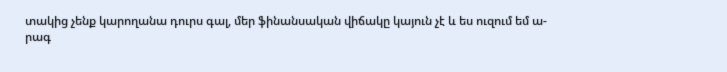տակից չենք կարողանա դուրս գալ, մեր ֆինանսական վիճակը կայուն չէ և ես ուզում եմ ա-
րագ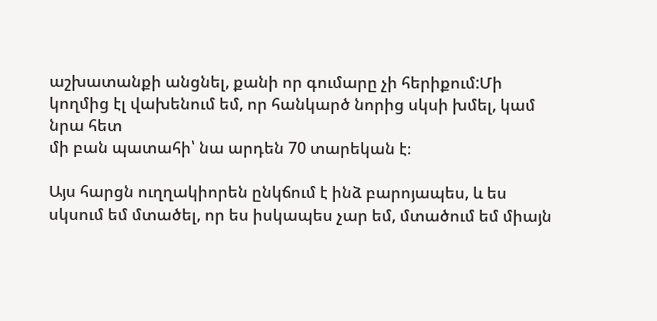աշխատանքի անցնել, քանի որ գումարը չի հերիքում:Մի կողմից էլ վախենում եմ, որ հանկարծ նորից սկսի խմել, կամ նրա հետ
մի բան պատահի՝ նա արդեն 70 տարեկան է։

Այս հարցն ուղղակիորեն ընկճում է ինձ բարոյապես, և ես սկսում եմ մտածել, որ ես իսկապես չար եմ, մտածում եմ միայն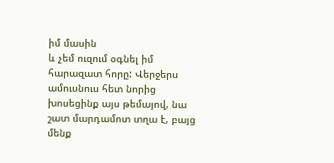իմ մասին
և չեմ ուզում օգնել իմ հարազատ հորը: Վերջերս ամուսնուս հետ նորից խոսեցինք այս թեմայով, նա շատ մարդամոտ տղա է, բայց
մենք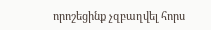որոշեցինք չզբաղվել հորս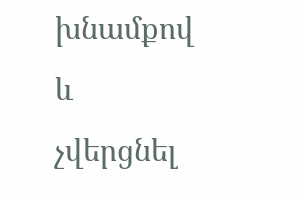խնամքով և չվերցնել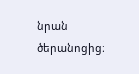նրան ծերանոցից։